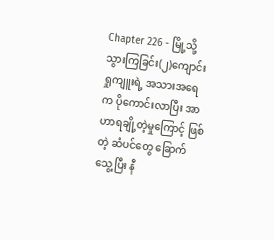Chapter 226 - မြို့သို့သွားကြခြင်း(၂)ကျောင်းရှုကျူးရဲ့ အသားအရေက ပိုကောင်းလာပြီး အာဟာရချို့တဲ့မှုကြောင့် ဖြစ်တဲ့ ဆံပင်တွေ ခြောက်သွေ့ပြီး နီ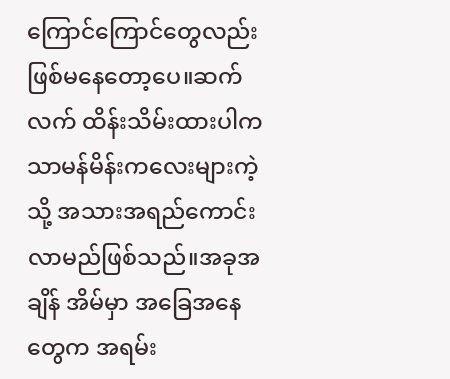ကြောင်ကြောင်တွေလည်း ဖြစ်မနေတော့ပေ။ဆက်လက် ထိန်းသိမ်းထားပါက သာမန်မိန်းကလေးများကဲ့သို့ အသားအရည်ကောင်းလာမည်ဖြစ်သည်။အခုအချိန် အိမ်မှာ အခြေအနေတွေက အရမ်း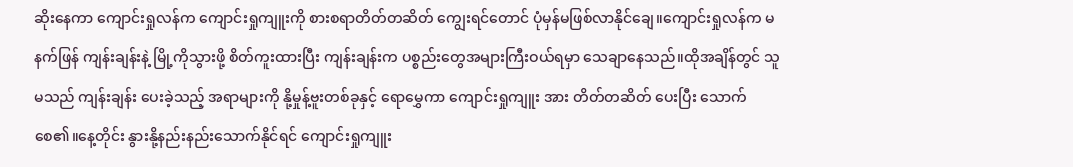ဆိုးနေကာ ကျောင်းရှုလန်က ကျောင်းရှုကျူးကို စားစရာတိတ်တဆိတ် ကျွေးရင်တောင် ပုံမှန်မဖြစ်လာနိုင်ချေ။ကျောင်းရှုလန်က မနက်ဖြန် ကျန်းချန်းနဲ့ မြို့ကိုသွားဖို့ စိတ်ကူးထားပြီး ကျန်းချန်းက ပစ္စည်းတွေအများကြီးဝယ်ရမှာ သေချာနေသည်။ထိုအချိန်တွင် သူမသည် ကျန်းချန်း ပေးခဲ့သည့် အရာများကို နို့မှုန့်ဗူးတစ်ခုနှင့် ရောမွှေကာ ကျောင်းရှုကျူး အား တိတ်တဆိတ် ပေးပြီး သောက်စေ၏။နေ့တိုင်း နွားနို့နည်းနည်းသောက်နိုင်ရင် ကျောင်းရှုကျူး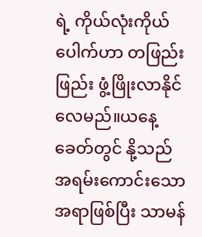ရဲ့ ကိုယ်လုံးကိုယ်ပေါက်ဟာ တဖြည်းဖြည်း ဖွံ့ဖြိုးလာနိုင်လေမည်။ယနေ့ခေတ်တွင် နို့သည် အရမ်းကောင်းသော အရာဖြစ်ပြီး သာမန်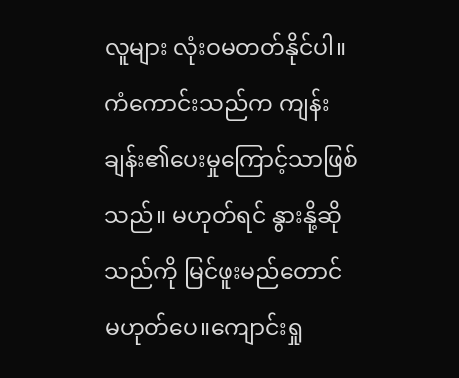လူများ လုံးဝမတတ်နိုင်ပါ။ကံကောင်းသည်က ကျန်းချန်း၏ပေးမှုကြောင့်သာဖြစ်သည်။ မဟုတ်ရင် နွားနို့ဆိုသည်ကို မြင်ဖူးမည်တောင် မဟုတ်ပေ။ကျောင်းရှု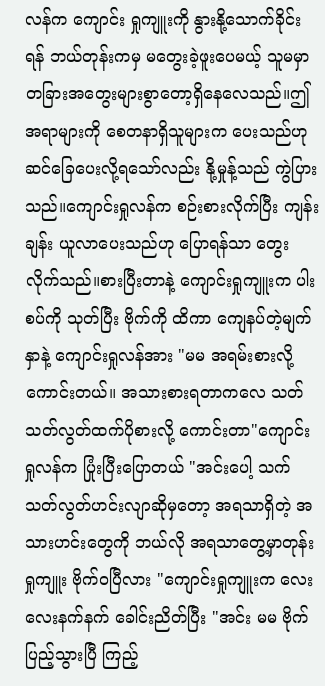လန်က ကျောင်း ရှုကျူးကို နွားနို့သောက်ခိုင်းရန် ဘယ်တုန်းကမှ မတွေးခဲ့ဖူးပေမယ့် သူမမှာ တခြားအတွေးများစွာတော့ရှိနေလေသည်။ဤအရာများကို စေတနာရှိသူများက ပေးသည်ဟု ဆင်ခြေပေးလို့ရသော်လည်း နို့မှုန့်သည် ကွဲပြားသည်။ကျောင်းရှုလန်က စဉ်းစားလိုက်ပြီး ကျန်းချန်း ယူလာပေးသည်ဟု ပြောရန်သာ တွေးလိုက်သည်။စားပြီးတာနဲ့ ကျောင်းရှုကျူးက ပါးစပ်ကို သုတ်ပြီး ဗိုက်ကို ထိကာ ကျေနပ်တဲ့မျက်နှာနဲ့ ကျောင်းရှုလန်အား "မမ အရမ်းစားလို့ကောင်းတယ်။ အသားစားရတာကလေ သတ်သတ်လွတ်ထက်ပိုစားလို့ ကောင်းတာ"ကျောင်းရှုလန်က ပြုံးပြီးပြောတယ် "အင်းပေါ့ သက်သတ်လွတ်ဟင်းလျာဆိုမှတော့ အရသာရှိတဲ့ အသားဟင်းတွေကို ဘယ်လို အရသာတွေ့မှာတုန်းရှုကျူး ဗိုက်ဝပြီလား "ကျောင်းရှုကျူးက လေးလေးနက်နက် ခေါင်းညိတ်ပြီး "အင်း မမ ဗိုက်ပြည့်သွားပြီ ကြည့်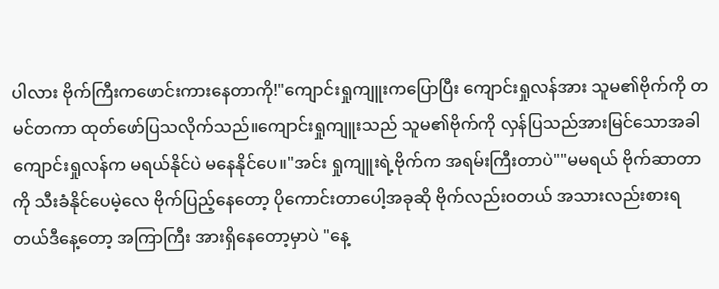ပါလား ဗိုက်ကြီးကဖောင်းကားနေတာကို!"ကျောင်းရှုကျူးကပြောပြီး ကျောင်းရှုလန်အား သူမ၏ဗိုက်ကို တမင်တကာ ထုတ်ဖော်ပြသလိုက်သည်။ကျောင်းရှုကျူးသည် သူမ၏ဗိုက်ကို လှန်ပြသည်အားမြင်သောအခါ ကျောင်းရှုလန်က မရယ်နိုင်ပဲ မနေနိုင်ပေ။"အင်း ရှုကျူးရဲ့ဗိုက်က အရမ်းကြီးတာပဲ""မမရယ် ဗိုက်ဆာတာကို သီးခံနိုင်ပေမဲ့လေ ဗိုက်ပြည့်နေတော့ ပိုကောင်းတာပေါ့အခုဆို ဗိုက်လည်းဝတယ် အသားလည်းစားရတယ်ဒီနေ့တော့ အကြာကြီး အားရှိနေတော့မှာပဲ "နေ့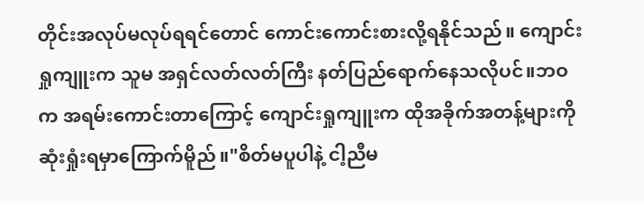တိုင်းအလုပ်မလုပ်ရရင်တောင် ကောင်းကောင်းစားလို့ရနိုင်သည်။ ကျောင်းရှုကျူးက သူမ အရှင်လတ်လတ်ကြီး နတ်ပြည်ရောက်နေသလိုပင်။ဘဝက အရမ်းကောင်းတာကြောင့် ကျောင်းရှုကျူးက ထိုအခိုက်အတန့်များကို ဆုံးရှုံးရမှာကြောက်မိူည်။"စိတ်မပူပါနဲ့ ငါ့ညီမ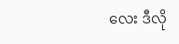လေး ဒီလို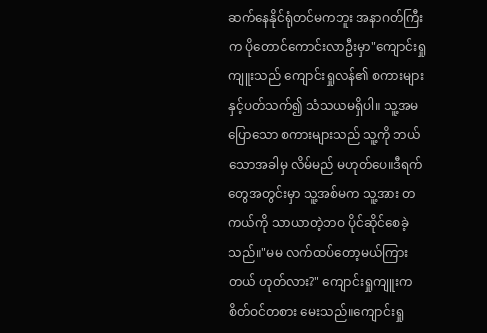ဆက်နေနိုင်ရုံတင်မကဘူး အနာဂတ်ကြီးက ပိုတောင်ကောင်းလာဦးမှာ"ကျောင်းရှုကျူးသည် ကျောင်းရှုလန်၏ စကားများနှင့်ပတ်သက်၍ သံသယမရှိပါ။ သူ့အမပြောသော စကားများသည် သူ့ကို ဘယ်သောအခါမှ လိမ်မည် မဟုတ်ပေ။ဒီရက်တွေအတွင်းမှာ သူ့အစ်မက သူ့အား တကယ်ကို သာယာတဲ့ဘဝ ပိုင်ဆိုင်စေခဲ့သည်။"မမ လက်ထပ်တော့မယ်ကြားတယ် ဟုတ်လား?" ကျောင်းရှုကျူးက စိတ်ဝင်တစား မေးသည်။ကျောင်းရှု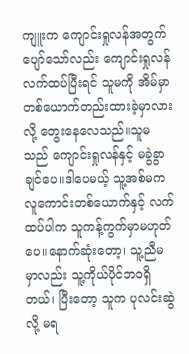ကျူးက ကျောင်းရှုလန်အတွက် ပျော်သော်လည်း ကျောင်းရှုလန် လက်ထပ်ပြီးရင် သူမကို အိမ်မှာတစ်ယောက်တည်းထားခဲ့မှာလားလို့ တွေးနေလေသည်။သူမသည် ကျောင်းရှုလန်နှင့် မခွဲခွာချင်ပေ။ဒါပေမယ့် သူ့အစ်မက လူကောင်းတစ်ယောက်နှင့် လက်ထပ်ပါက သူကန့်ကွက်မှာမဟုတ်ပေ။နောက်ဆုံးတော့၊ သူ့ညီမမှာလည်း သူ့ကိုယ်ပိုင်ဘဝရှိတယ်၊ ပြီးတော့ သူက ပုလင်းဆွဲလို့ မရ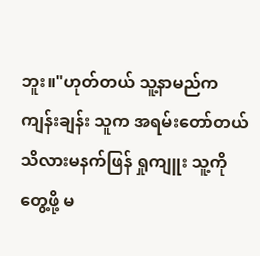ဘူး။"ဟုတ်တယ် သူ့နာမည်က ကျန်းချန်း သူက အရမ်းတော်တယ်သိလားမနက်ဖြန် ရှုကျူး သူ့ကိုတွေ့ဖို့ မ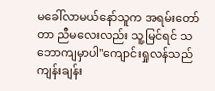မခေါ်လာမယ်နော်သူက အရမ်းတော်တာ ညီမလေးလည်း သူ့မြင်ရင် သဘောကျမှာပါ"ကျောင်းရှုလန်သည် ကျန်းချန်း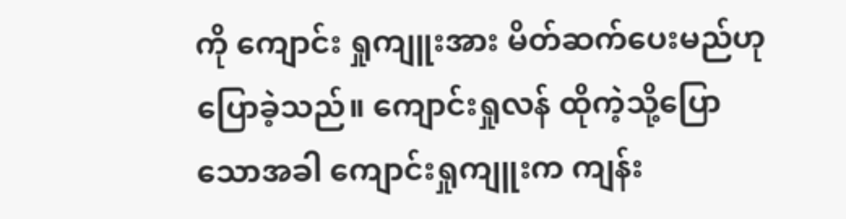ကို ကျောင်း ရှုကျူးအား မိတ်ဆက်ပေးမည်ဟုပြောခဲ့သည်။ ကျောင်းရှုလန် ထိုကဲ့သို့ပြောသောအခါ ကျောင်းရှုကျူးက ကျန်း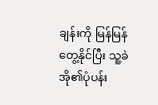ချန်းကို မြန်မြန်တွေ့နိုင်ပြီး သူ့ခဲအို၏ပုံပန်း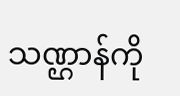သဏ္ဌာန်ကို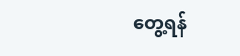တွေ့ရန်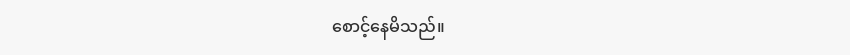စောင့်နေမိသည်။